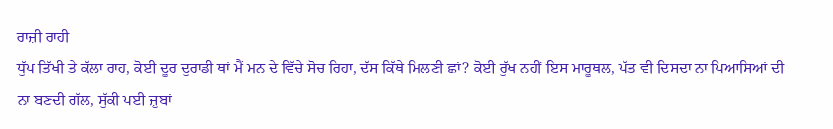ਰਾਜ਼ੀ ਰਾਹੀ
ਧੁੱਪ ਤਿੱਖੀ ਤੇ ਕੱਲਾ ਰਾਹ, ਕੋਈ ਦੂਰ ਦੁਰਾਡੀ ਥਾਂ ਮੈਂ ਮਨ ਦੇ ਵਿੱਚੇ ਸੋਚ ਰਿਹਾ, ਦੱਸ ਕਿੱਥੇ ਮਿਲਣੀ ਛਾਂ? ਕੋਈ ਰੁੱਖ ਨਹੀਂ ਇਸ ਮਾਰੂਥਲ, ਪੱਤ ਵੀ ਦਿਸਦਾ ਨਾ ਪਿਆਸਿਆਂ ਦੀ ਨਾ ਬਣਦੀ ਗੱਲ, ਸੁੱਕੀ ਪਈ ਜ਼ੁਬਾਂ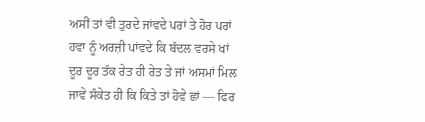ਅਸੀਂ ਤਾਂ ਵੀ ਤੁਰਦੇ ਜਾਂਵਦੇ ਪਰਾਂ ਤੇ ਹੋਰ ਪਰਾਂ ਹਵਾ ਨੂੰ ਅਰਜ਼ੀ ਪਾਂਵਦੇ ਕਿ ਬੱਦਲ ਵਰਸੇ ਖਾਂ ਦੂਰ ਦੂਰ ਤੱਕ ਰੇਤ ਹੀ ਰੇਤ ਤੇ ਜਾਂ ਅਸਮਾਂ ਮਿਲ ਜਾਵੇ ਸੰਕੇਤ ਹੀ ਕਿ ਕਿਤੇ ਤਾਂ ਹੋਵੇ ਛਾਂ — ਫਿਰ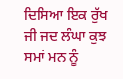ਦਿਸਿਆ ਇਕ ਰੁੱਖ ਜੀ ਜਦ ਲੰਘਾ ਕੁਝ ਸਮਾਂ ਮਨ ਨੂੰ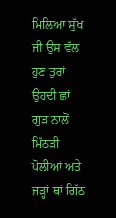ਮਿਲਿਆ ਸੁੱਖ ਜੀ ਉਸ ਵੱਲ ਹੁਣ ਤੁਰਾਂ ਉਹਦੀ ਛਾਂ ਗੁੜ ਨਾਲੋਂ ਮਿੱਠੜੀ ਪੋਲੀਆਂ ਅਤੇ ਜੜ੍ਹਾਂ ਥਾਂ ਗਿੱਠ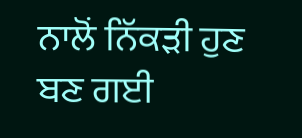ਨਾਲੋਂ ਨਿੱਕੜੀ ਹੁਣ ਬਣ ਗਈ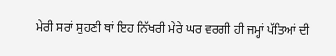ਮੇਰੀ ਸਰਾਂ ਸੁਹਣੀ ਥਾਂ ਇਹ ਨਿੱਖਰੀ ਮੇਰੇ ਘਰ ਵਰਗੀ ਹੀ ਜਮ੍ਹਾਂ ਪੱਤਿਆਂ ਦੀ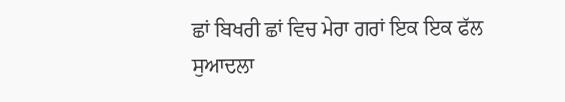ਛਾਂ ਬਿਖਰੀ ਛਾਂ ਵਿਚ ਮੇਰਾ ਗਰਾਂ ਇਕ ਇਕ ਫੱਲ ਸੁਆਦਲਾ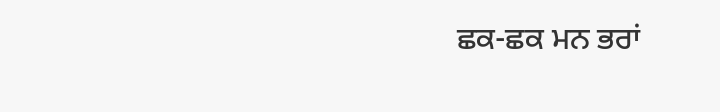ਛਕ-ਛਕ ਮਨ ਭਰਾਂ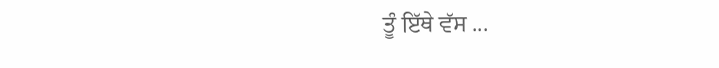ਤੂੰ ਇੱਥੇ ਵੱਸ ...